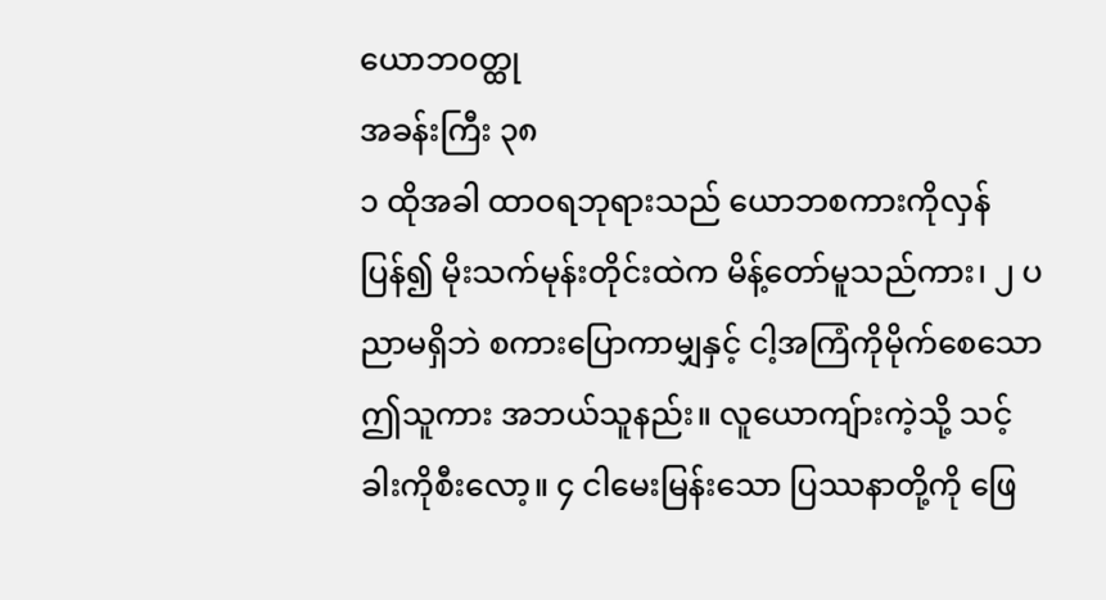ယောဘ၀တ္ထု
အခန်းကြီး ၃၈
၁ ထိုအခါ ထာဝရဘုရားသည် ယောဘစကားကိုလှန်ပြန်၍ မိုးသက်မုန်းတိုင်းထဲက မိန့်တော်မူသည်ကား၊ ၂ ပညာမရှိဘဲ စကားပြောကာမျှနှင့် ငါ့အကြံကိုမိုက်စေသော ဤသူကား အဘယ်သူနည်း။ လူယောကျ်ားကဲ့သို့ သင့်ခါးကိုစီးလော့။ ၄ ငါမေးမြန်းသော ပြဿနာတို့ကို ဖြေ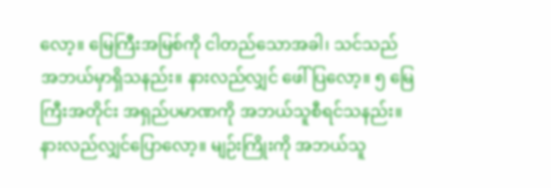လော့။ မြေကြီးအမြစ်ကို ငါတည်သောအခါ၊ သင်သည် အဘယ်မှာရှိသနည်း။ နားလည်လျှင် ဖေါ်ပြလော့။ ၅ မြေကြီးအတိုင်း အရှည်ပမာဏကို အဘယ်သူစီရင်သနည်း။ နားလည်လျှင်ပြောလော့။ မျဉ်းကြိုးကို အဘယ်သူ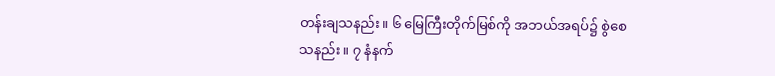တန်းချသနည်း။ ၆ မြေကြီးတိုက်မြစ်ကို အဘယ်အရပ်၌ စွဲစေသနည်း။ ၇ နံနက်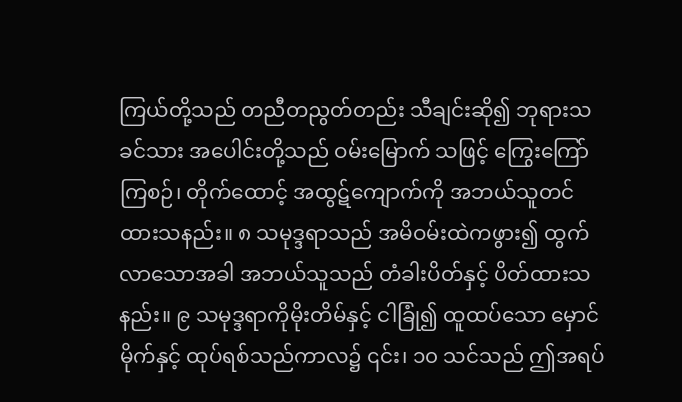ကြယ်တို့သည် တညီတညွတ်တည်း သီချင်းဆို၍ ဘုရားသခင်သား အပေါင်းတို့သည် ဝမ်းမြောက် သဖြင့် ကြွေးကြော်ကြစဉ်၊ တိုက်ထောင့် အထွဋ်ကျောက်ကို အဘယ်သူတင်ထားသနည်း။ ၈ သမုဒ္ဒရာသည် အမိဝမ်းထဲကဖွား၍ ထွက်လာသောအခါ အဘယ်သူသည် တံခါးပိတ်နှင့် ပိတ်ထားသနည်း။ ၉ သမုဒ္ဒရာကိုမိုးတိမ်နှင့် ငါခြုံ၍ ထူထပ်သော မှောင်မိုက်နှင့် ထုပ်ရစ်သည်ကာလ၌ ၎င်း၊ ၁၀ သင်သည် ဤအရပ်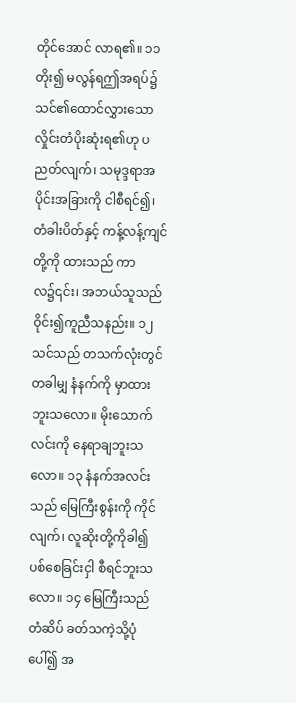တိုင်အောင် လာရ၏။ ၁၁ တိုး၍ မလွန်ရဤအရပ်၌ သင်၏ထောင်လွှားသော လှိုင်းတံပိုးဆုံးရ၏ဟု ပညတ်လျက်၊ သမုဒ္ဒရာအပိုင်းအခြားကို ငါစီရင်၍၊ တံခါးပိတ်နှင့် ကန့်လန့်ကျင်တို့ကို ထားသည် ကာလ၌၎င်း၊ အဘယ်သူသည် ဝိုင်း၍ကူညီသနည်း။ ၁၂ သင်သည် တသက်လုံးတွင် တခါမျှ နံနက်ကို မှာထားဘူးသလော။ မိုးသောက်လင်းကို နေရာချဘူးသလော။ ၁၃ နံနက်အလင်းသည် မြေကြီးစွန်းကို ကိုင်လျက်၊ လူဆိုးတို့ကိုခါ၍ ပစ်စေခြင်းငှါ စီရင်ဘူးသလော။ ၁၄ မြေကြီးသည် တံဆိပ် ခတ်သကဲ့သို့ပုံပေါ်၍ အ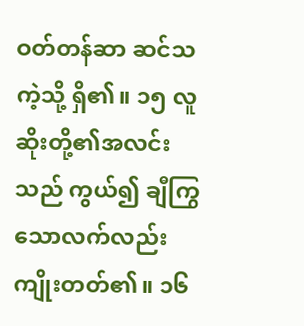ဝတ်တန်ဆာ ဆင်သကဲ့သို့ ရှိ၏။ ၁၅ လူဆိုးတို့၏အလင်းသည် ကွယ်၍ ချီကြွသောလက်လည်း ကျိုးတတ်၏။ ၁၆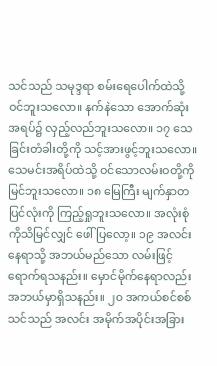သင်သည် သမုဒ္ဒရာ စမ်းရေပေါက်ထဲသို့ ဝင်ဘူးသလော။ နက်နဲသော အောက်ဆုံးအရပ်၌ လှည့်လည်ဘူးသလော။ ၁၇ သေခြင်းတံခါးတို့ကို သင့်အားဖွင့်ဘူးသလော။ သေမင်းအရိပ်ထဲသို့ ဝင်သောလမ်းဝတို့ကို မြင်ဘူးသလော။ ၁၈ မြေကြီး မျက်နှာတပြင်လုံးကို ကြည့်ရှုဘူးသလော။ အလုံးစုံကိုသိမြင်လျှင် ဖေါ်ပြလော့။ ၁၉ အလင်းနေရာသို့ အဘယ်မည်သော လမ်းဖြင့် ရောက်ရသနည်း။ မှောင်မိုက်နေရာလည်း အဘယ်မှာရှိသနည်း။ ၂၀ အကယ်စင်စစ် သင်သည် အလင်း အမိုက်အပိုင်းအခြား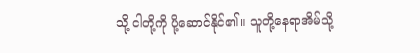သို့ ငါတို့ကို ပို့ဆောင်နိုင်၏။ သူတို့နေရာအိမ်သို့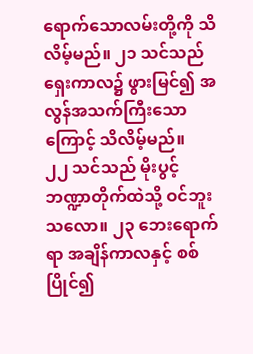ရောက်သောလမ်းတို့ကို သိလိမ့်မည်။ ၂၁ သင်သည် ရှေးကာလ၌ ဖွားမြင်၍ အလွန်အသက်ကြီးသောကြောင့် သိလိမ့်မည်။
၂၂ သင်သည် မိုးပွင့်ဘဏ္ဍာတိုက်ထဲသို့ ဝင်ဘူးသလော။ ၂၃ ဘေးရောက်ရာ အချိန်ကာလနှင့် စစ်ပြိုင်၍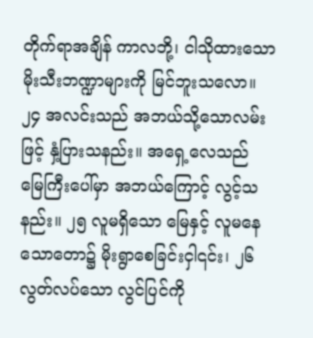တိုက်ရာအချိန် ကာလဘို့၊ ငါသိုထားသော မိုးသီးဘဏ္ဍာများကို မြင်ဘူးသလော။ ၂၄ အလင်းသည် အဘယ်သို့သောလမ်းဖြင့် နှံ့ပြားသနည်း။ အရှေ့လေသည် မြေကြီးပေါ်မှာ အဘယ်ကြောင့် လွင့်သနည်း။ ၂၅ လူမရှိသော မြေနှင့် လူမနေသောတော၌ မိုးရွာစေခြင်းငှါ၎င်း၊ ၂၆ လွတ်လပ်သော လွင်ပြင်ကို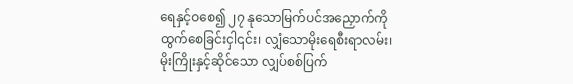ရေနှင့်ဝစေ၍ ၂၇ နုသောမြက်ပင်အညှောက်ကို ထွက်စေခြင်းငှါ၎င်း၊ လျှံသောမိုးရေစီးရာလမ်း၊ မိုးကြိုးနှင့်ဆိုင်သော လျှပ်စစ်ပြက်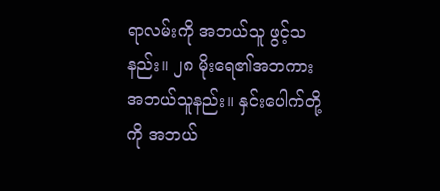ရာလမ်းကို အဘယ်သူ ဖွင့်သနည်း။ ၂၈ မိုးရေ၏အဘကား အဘယ်သူနည်း။ နှင်းပေါက်တို့ကို အဘယ်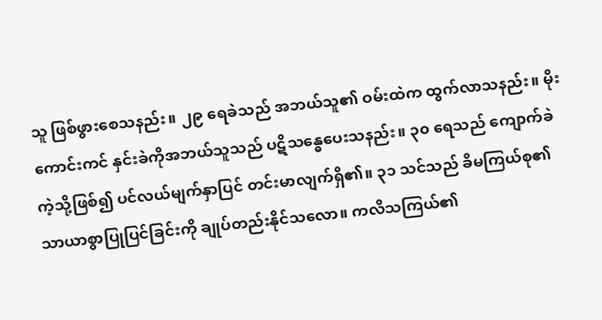သူ ဖြစ်ဖွားစေသနည်း။ ၂၉ ရေခဲသည် အဘယ်သူ၏ ဝမ်းထဲက ထွက်လာသနည်း။ မိုးကောင်းကင် နှင်းခဲကိုအဘယ်သူသည် ပဋိသန္ဓေပေးသနည်း။ ၃၀ ရေသည် ကျောက်ခဲကဲ့သို့ဖြစ်၍ ပင်လယ်မျက်နှာပြင် တင်းမာလျက်ရှိ၏။ ၃၁ သင်သည် ခိမကြယ်စု၏ သာယာစွာပြုပြင်ခြင်းကို ချုပ်တည်းနိုင်သလော။ ကလိသကြယ်၏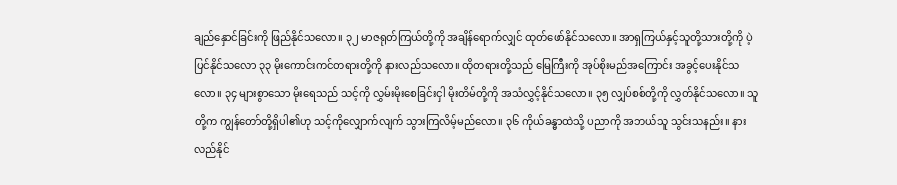ချည်နှောင်ခြင်းကို ဖြည်နိုင်သလော။ ၃၂ မာဇရုတ်ကြယ်တို့ကို အချိန်ရောက်လျှင် ထုတ်ဖော်နိုင်သလော။ အာရှကြယ်နှင့်သူတို့သားတို့ကို ပဲ့ပြင်နိုင်သလော ၃၃ မိုးကောင်းကင်တရားတို့ကို နားလည်သလော။ ထိုတရားတို့သည် မြေကြီးကို အုပ်စိုးမည်အကြောင်း အခွင့်ပေးနိုင်သလော။ ၃၄ များစွာသော မိုးရေသည် သင့်ကို လွှမ်းမိုးစေခြင်းငှါ မိုးတိမ်တို့ကို အသံလွှင့်နိုင်သလော။ ၃၅ လျှပ်စစ်တို့ကို လွှတ်နိုင်သလော။ သူတို့က ကျွန်တော်တို့ရှိပါ၏ဟု သင့်ကိုလျှောက်လျက် သွားကြလိမ့်မည်လော။ ၃၆ ကိုယ်ခန္ဓာထဲသို့ ပညာကို အဘယ်သူ သွင်းသနည်း။ နားလည်နိုင်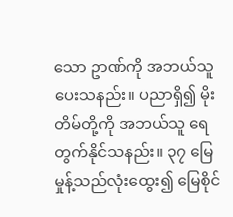သော ဥာဏ်ကို အဘယ်သူပေးသနည်း။ ပညာရှိ၍ မိုးတိမ်တို့ကို အဘယ်သူ ရေတွက်နိုင်သနည်း။ ၃၇ မြေမှုန့်သည်လုံးထွေး၍ မြေစိုင်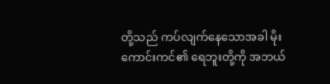တို့သည် ကပ်လျက်နေသောအခါ မိုးကောင်းကင်၏ ရေဘူးတို့ကို အဘယ်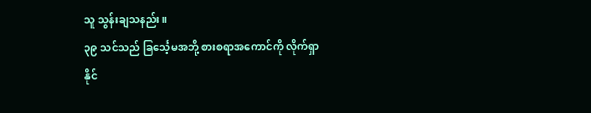သူ သွန်းချသနည်း။
၃၉ သင်သည် ခြင်္သေ့မအဘို့ စားစရာအကောင်ကို လိုက်ရှာနိုင်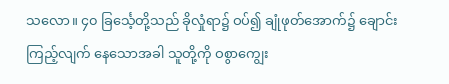သလော။ ၄၀ ခြင်္သေ့တို့သည် ခိုလှုံရာ၌ ဝပ်၍ ချုံဖုတ်အောက်၌ ချောင်းကြည့်လျက် နေသောအခါ သူတို့ကို ဝစွာကျွေး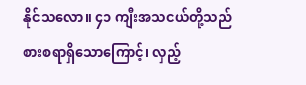နိုင်သလော။ ၄၁ ကျီးအသငယ်တို့သည် စားစရာရှိသောကြောင့်၊ လှည့်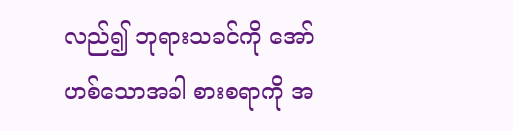လည်၍ ဘုရားသခင်ကို အော်ဟစ်သောအခါ စားစရာကို အ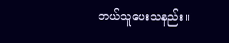ဘယ်သူပေးသနည်း။